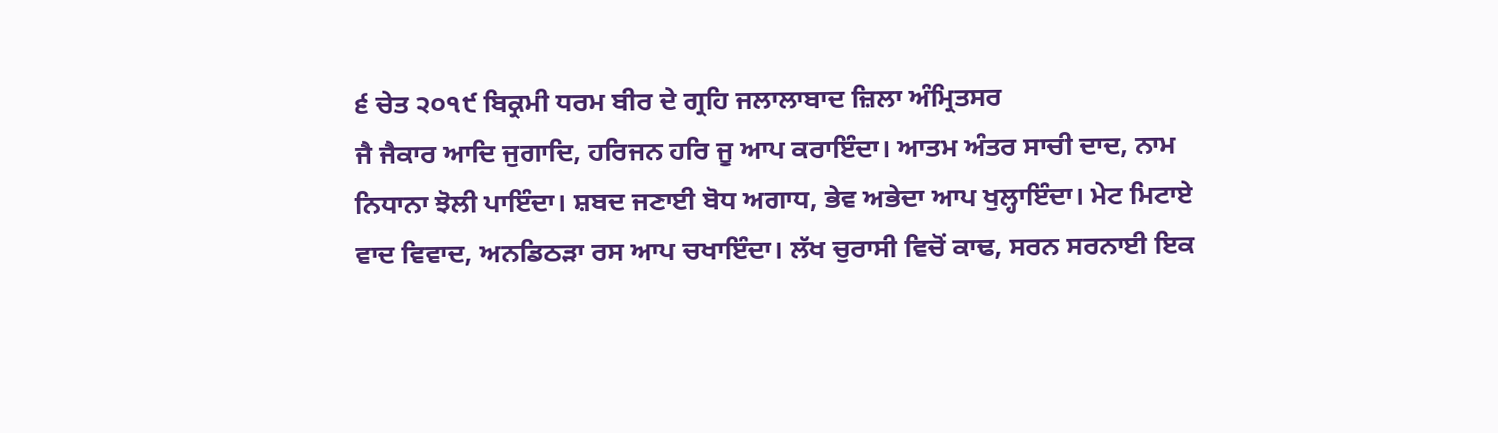੬ ਚੇਤ ੨੦੧੯ ਬਿਕ੍ਰਮੀ ਧਰਮ ਬੀਰ ਦੇ ਗ੍ਰਹਿ ਜਲਾਲਾਬਾਦ ਜ਼ਿਲਾ ਅੰਮ੍ਰਿਤਸਰ
ਜੈ ਜੈਕਾਰ ਆਦਿ ਜੁਗਾਦਿ, ਹਰਿਜਨ ਹਰਿ ਜੂ ਆਪ ਕਰਾਇੰਦਾ। ਆਤਮ ਅੰਤਰ ਸਾਚੀ ਦਾਦ, ਨਾਮ ਨਿਧਾਨਾ ਝੋਲੀ ਪਾਇੰਦਾ। ਸ਼ਬਦ ਜਣਾਈ ਬੋਧ ਅਗਾਧ, ਭੇਵ ਅਭੇਦਾ ਆਪ ਖੁਲ੍ਹਾਇੰਦਾ। ਮੇਟ ਮਿਟਾਏ ਵਾਦ ਵਿਵਾਦ, ਅਨਡਿਠੜਾ ਰਸ ਆਪ ਚਖਾਇੰਦਾ। ਲੱਖ ਚੁਰਾਸੀ ਵਿਚੋਂ ਕਾਢ, ਸਰਨ ਸਰਨਾਈ ਇਕ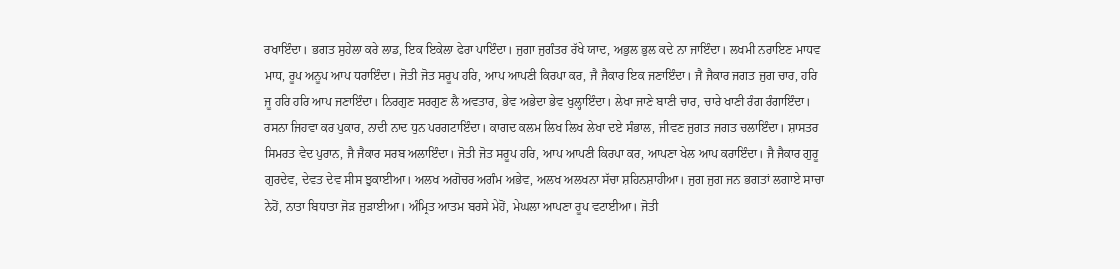ਰਖਾਇੰਦਾ। ਭਗਤ ਸੁਹੇਲਾ ਕਰੇ ਲਾਡ, ਇਕ ਇਕੇਲਾ ਫੇਰਾ ਪਾਇੰਦਾ। ਜੁਗਾ ਜੁਗੰਤਰ ਰੱਖੇ ਯਾਦ, ਅਭੁਲ ਭੁਲ ਕਦੇ ਨਾ ਜਾਇੰਦਾ। ਲਖਮੀ ਨਰਾਇਣ ਮਾਧਵ ਮਾਧ, ਰੂਪ ਅਨੂਪ ਆਪ ਧਰਾਇੰਦਾ। ਜੋਤੀ ਜੋਤ ਸਰੂਪ ਹਰਿ, ਆਪ ਆਪਣੀ ਕਿਰਪਾ ਕਰ, ਜੈ ਜੈਕਾਰ ਇਕ ਜਣਾਇੰਦਾ। ਜੈ ਜੈਕਾਰ ਜਗਤ ਜੁਗ ਚਾਰ, ਹਰਿ ਜੂ ਹਰਿ ਹਰਿ ਆਪ ਜਣਾਇੰਦਾ। ਨਿਰਗੁਣ ਸਰਗੁਣ ਲੈ ਅਵਤਾਰ, ਭੇਵ ਅਭੇਦਾ ਭੇਵ ਖੁਲ੍ਹਾਇੰਦਾ। ਲੇਖਾ ਜਾਣੇ ਬਾਣੀ ਚਾਰ, ਚਾਰੇ ਖਾਣੀ ਰੰਗ ਰੰਗਾਇੰਦਾ। ਰਸਨਾ ਜਿਹਵਾ ਕਰ ਪੁਕਾਰ, ਨਾਦੀ ਨਾਦ ਧੁਨ ਪਰਗਟਾਇੰਦਾ। ਕਾਗਦ ਕਲਮ ਲਿਖ ਲਿਖ ਲੇਖਾ ਦਏ ਸੰਭਾਲ, ਜੀਵਣ ਜੁਗਤ ਜਗਤ ਚਲਾਇੰਦਾ। ਸ਼ਾਸਤਰ ਸਿਮਰਤ ਵੇਦ ਪੁਰਾਨ, ਜੈ ਜੈਕਾਰ ਸਰਬ ਅਲਾਇੰਦਾ। ਜੋਤੀ ਜੋਤ ਸਰੂਪ ਹਰਿ, ਆਪ ਆਪਣੀ ਕਿਰਪਾ ਕਰ, ਆਪਣਾ ਖੇਲ ਆਪ ਕਰਾਇੰਦਾ। ਜੈ ਜੈਕਾਰ ਗੁਰੂ ਗੁਰਦੇਵ, ਦੇਵਤ ਦੇਵ ਸੀਸ ਝੁਕਾਈਆ। ਅਲਖ ਅਗੋਚਰ ਅਗੰਮ ਅਭੇਵ, ਅਲਖ ਅਲਖਨਾ ਸੱਚਾ ਸ਼ਹਿਨਸ਼ਾਹੀਆ। ਜੁਗ ਜੁਗ ਜਨ ਭਗਤਾਂ ਲਗਾਏ ਸਾਚਾ ਨੇਹੋਂ, ਨਾਤਾ ਬਿਧਾਤਾ ਜੋੜ ਜੁੜਾਈਆ। ਅੰਮ੍ਰਿਤ ਆਤਮ ਬਰਸੇ ਮੇਹੋਂ, ਮੇਘਲਾ ਆਪਣਾ ਰੂਪ ਵਟਾਈਆ। ਜੋਤੀ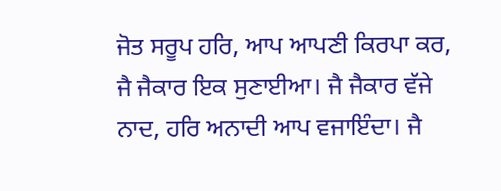ਜੋਤ ਸਰੂਪ ਹਰਿ, ਆਪ ਆਪਣੀ ਕਿਰਪਾ ਕਰ, ਜੈ ਜੈਕਾਰ ਇਕ ਸੁਣਾਈਆ। ਜੈ ਜੈਕਾਰ ਵੱਜੇ ਨਾਦ, ਹਰਿ ਅਨਾਦੀ ਆਪ ਵਜਾਇੰਦਾ। ਜੈ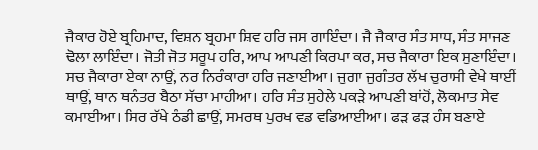ਜੈਕਾਰ ਹੋਏ ਬ੍ਰਹਿਮਾਦ, ਵਿਸ਼ਨ ਬ੍ਰਹਮਾ ਸ਼ਿਵ ਹਰਿ ਜਸ ਗਾਇੰਦਾ। ਜੈ ਜੈਕਾਰ ਸੰਤ ਸਾਧ, ਸੰਤ ਸਾਜਣ ਢੋਲਾ ਲਾਇੰਦਾ। ਜੋਤੀ ਜੋਤ ਸਰੂਪ ਹਰਿ, ਆਪ ਆਪਣੀ ਕਿਰਪਾ ਕਰ, ਸਚ ਜੈਕਾਰਾ ਇਕ ਸੁਣਾਇੰਦਾ। ਸਚ ਜੈਕਾਰਾ ਏਕਾ ਨਾਉਂ, ਨਰ ਨਿਰੰਕਾਰਾ ਹਰਿ ਜਣਾਈਆ। ਜੁਗਾ ਜੁਗੰਤਰ ਲੱਖ ਚੁਰਾਸੀ ਵੇਖੇ ਥਾਈਂ ਥਾਉਂ, ਥਾਨ ਥਨੰਤਰ ਬੈਠਾ ਸੱਚਾ ਮਾਹੀਆ। ਹਰਿ ਸੰਤ ਸੁਹੇਲੇ ਪਕੜੇ ਆਪਣੀ ਬਾਂਹੋਂ, ਲੋਕਮਾਤ ਸੇਵ ਕਮਾਈਆ। ਸਿਰ ਰੱਖੇ ਠੰਡੀ ਛਾਉਂ, ਸਮਰਥ ਪੁਰਖ ਵਡ ਵਡਿਆਈਆ। ਫੜ ਫੜ ਹੰਸ ਬਣਾਏ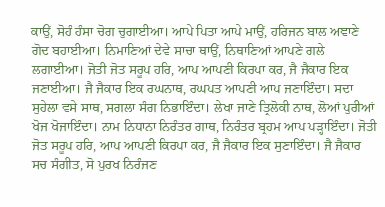ਕਾਉਂ, ਸੋਹੰ ਹੰਸਾ ਚੋਗ ਚੁਗਾਈਆ। ਆਪੇ ਪਿਤਾ ਆਪੇ ਮਾਉਂ, ਹਰਿਜਨ ਬਾਲ ਅਞਾਣੇ ਗੋਦ ਬਹਾਈਆ। ਨਿਮਾਣਿਆਂ ਦੇਵੇ ਸਾਚਾ ਥਾਉਂ, ਨਿਥਾਣਿਆਂ ਆਪਣੇ ਗਲੇ ਲਗਾਈਆ। ਜੋਤੀ ਜੋਤ ਸਰੂਪ ਹਰਿ, ਆਪ ਆਪਣੀ ਕਿਰਪਾ ਕਰ, ਜੈ ਜੈਕਾਰ ਇਕ ਜਣਾਈਆ। ਜੈ ਜੈਕਾਰ ਇਕ ਰਘਨਾਥ, ਰਘਪਤ ਆਪਣੀ ਆਪ ਜਣਾਇੰਦਾ। ਸਦਾ ਸੁਹੇਲਾ ਵਸੇ ਸਾਥ, ਸਗਲਾ ਸੰਗ ਨਿਭਾਇੰਦਾ। ਲੇਖਾ ਜਾਣੇ ਤ੍ਰਿਲੋਕੀ ਨਾਥ, ਲੋਆਂ ਪੁਰੀਆਂ ਖੋਜ ਖੋਜਾਇੰਦਾ। ਨਾਮ ਨਿਧਾਨਾ ਨਿਰੰਤਰ ਗਾਥ, ਨਿਰੰਤਰ ਬ੍ਰਹਮ ਆਪ ਪੜ੍ਹਾਇੰਦਾ। ਜੋਤੀ ਜੋਤ ਸਰੂਪ ਹਰਿ, ਆਪ ਆਪਣੀ ਕਿਰਪਾ ਕਰ, ਜੈ ਜੈਕਾਰ ਇਕ ਸੁਣਾਇੰਦਾ। ਜੈ ਜੈਕਾਰ ਸਚ ਸੰਗੀਤ, ਸੋ ਪੁਰਖ ਨਿਰੰਜਣ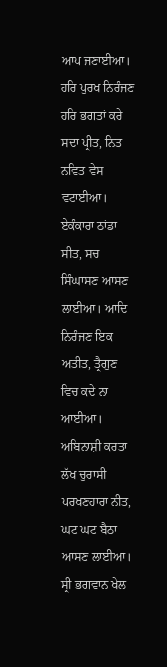ਆਪ ਜਣਾਈਆ। ਹਰਿ ਪੁਰਖ ਨਿਰੰਜਣ ਹਰਿ ਭਗਤਾਂ ਕਰੇ ਸਦਾ ਪ੍ਰੀਤ, ਨਿਤ ਨਵਿਤ ਵੇਸ ਵਟਾਈਆ। ਏਕੰਕਾਰਾ ਠਾਂਡਾ ਸੀਤ, ਸਚ ਸਿੰਘਾਸਣ ਆਸਣ ਲਾਈਆ। ਆਦਿ ਨਿਰੰਜਣ ਇਕ ਅਤੀਤ, ਤ੍ਰੈਗੁਣ ਵਿਚ ਕਦੇ ਨਾ ਆਈਆ। ਅਬਿਨਾਸ਼ੀ ਕਰਤਾ ਲੱਖ ਚੁਰਾਸੀ ਪਰਖਣਹਾਰਾ ਨੀਤ, ਘਟ ਘਟ ਬੈਠਾ ਆਸਣ ਲਾਈਆ। ਸ੍ਰੀ ਭਗਵਾਨ ਖੇਲ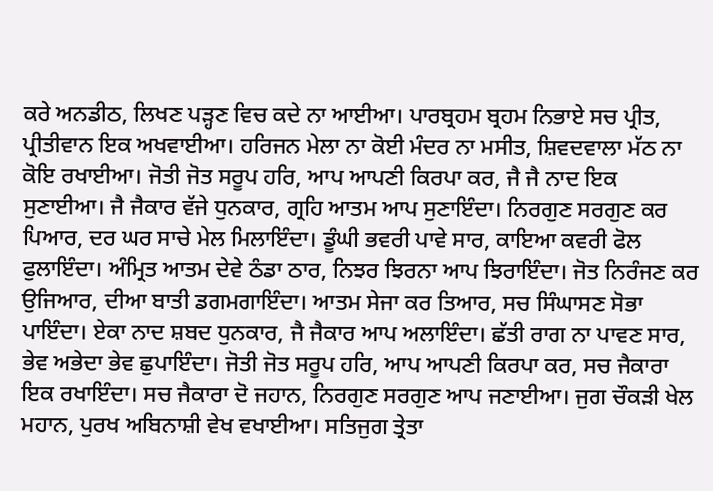ਕਰੇ ਅਨਡੀਠ, ਲਿਖਣ ਪੜ੍ਹਣ ਵਿਚ ਕਦੇ ਨਾ ਆਈਆ। ਪਾਰਬ੍ਰਹਮ ਬ੍ਰਹਮ ਨਿਭਾਏ ਸਚ ਪ੍ਰੀਤ, ਪ੍ਰੀਤੀਵਾਨ ਇਕ ਅਖਵਾਈਆ। ਹਰਿਜਨ ਮੇਲਾ ਨਾ ਕੋਈ ਮੰਦਰ ਨਾ ਮਸੀਤ, ਸ਼ਿਵਦਵਾਲਾ ਮੱਠ ਨਾ ਕੋਇ ਰਖਾਈਆ। ਜੋਤੀ ਜੋਤ ਸਰੂਪ ਹਰਿ, ਆਪ ਆਪਣੀ ਕਿਰਪਾ ਕਰ, ਜੈ ਜੈ ਨਾਦ ਇਕ ਸੁਣਾਈਆ। ਜੈ ਜੈਕਾਰ ਵੱਜੇ ਧੁਨਕਾਰ, ਗ੍ਰਹਿ ਆਤਮ ਆਪ ਸੁਣਾਇੰਦਾ। ਨਿਰਗੁਣ ਸਰਗੁਣ ਕਰ ਪਿਆਰ, ਦਰ ਘਰ ਸਾਚੇ ਮੇਲ ਮਿਲਾਇੰਦਾ। ਡੂੰਘੀ ਭਵਰੀ ਪਾਵੇ ਸਾਰ, ਕਾਇਆ ਕਵਰੀ ਫੋਲ ਫੁਲਾਇੰਦਾ। ਅੰਮ੍ਰਿਤ ਆਤਮ ਦੇਵੇ ਠੰਡਾ ਠਾਰ, ਨਿਝਰ ਝਿਰਨਾ ਆਪ ਝਿਰਾਇੰਦਾ। ਜੋਤ ਨਿਰੰਜਣ ਕਰ ਉਜਿਆਰ, ਦੀਆ ਬਾਤੀ ਡਗਮਗਾਇੰਦਾ। ਆਤਮ ਸੇਜਾ ਕਰ ਤਿਆਰ, ਸਚ ਸਿੰਘਾਸਣ ਸੋਭਾ ਪਾਇੰਦਾ। ਏਕਾ ਨਾਦ ਸ਼ਬਦ ਧੁਨਕਾਰ, ਜੈ ਜੈਕਾਰ ਆਪ ਅਲਾਇੰਦਾ। ਛੱਤੀ ਰਾਗ ਨਾ ਪਾਵਣ ਸਾਰ, ਭੇਵ ਅਭੇਦਾ ਭੇਵ ਛੁਪਾਇੰਦਾ। ਜੋਤੀ ਜੋਤ ਸਰੂਪ ਹਰਿ, ਆਪ ਆਪਣੀ ਕਿਰਪਾ ਕਰ, ਸਚ ਜੈਕਾਰਾ ਇਕ ਰਖਾਇੰਦਾ। ਸਚ ਜੈਕਾਰਾ ਦੋ ਜਹਾਨ, ਨਿਰਗੁਣ ਸਰਗੁਣ ਆਪ ਜਣਾਈਆ। ਜੁਗ ਚੌਕੜੀ ਖੇਲ ਮਹਾਨ, ਪੁਰਖ ਅਬਿਨਾਸ਼ੀ ਵੇਖ ਵਖਾਈਆ। ਸਤਿਜੁਗ ਤ੍ਰੇਤਾ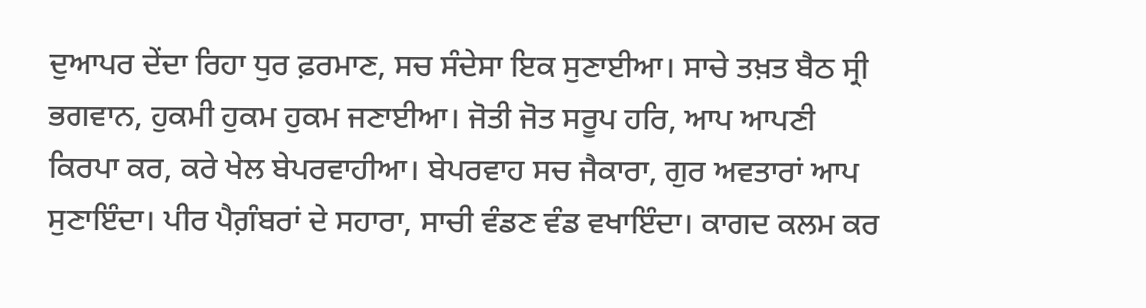ਦੁਆਪਰ ਦੇਂਦਾ ਰਿਹਾ ਧੁਰ ਫ਼ਰਮਾਣ, ਸਚ ਸੰਦੇਸਾ ਇਕ ਸੁਣਾਈਆ। ਸਾਚੇ ਤਖ਼ਤ ਬੈਠ ਸ੍ਰੀ ਭਗਵਾਨ, ਹੁਕਮੀ ਹੁਕਮ ਹੁਕਮ ਜਣਾਈਆ। ਜੋਤੀ ਜੋਤ ਸਰੂਪ ਹਰਿ, ਆਪ ਆਪਣੀ ਕਿਰਪਾ ਕਰ, ਕਰੇ ਖੇਲ ਬੇਪਰਵਾਹੀਆ। ਬੇਪਰਵਾਹ ਸਚ ਜੈਕਾਰਾ, ਗੁਰ ਅਵਤਾਰਾਂ ਆਪ ਸੁਣਾਇੰਦਾ। ਪੀਰ ਪੈਗ਼ੰਬਰਾਂ ਦੇ ਸਹਾਰਾ, ਸਾਚੀ ਵੰਡਣ ਵੰਡ ਵਖਾਇੰਦਾ। ਕਾਗਦ ਕਲਮ ਕਰ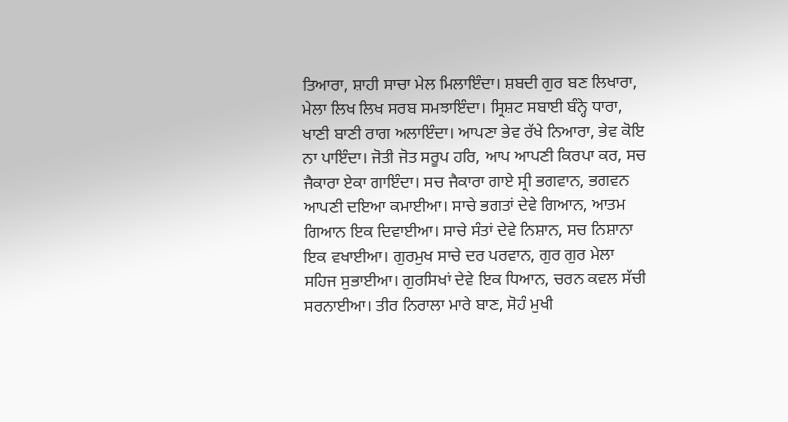ਤਿਆਰਾ, ਸ਼ਾਹੀ ਸਾਚਾ ਮੇਲ ਮਿਲਾਇੰਦਾ। ਸ਼ਬਦੀ ਗੁਰ ਬਣ ਲਿਖਾਰਾ, ਮੇਲਾ ਲਿਖ ਲਿਖ ਸਰਬ ਸਮਝਾਇੰਦਾ। ਸ੍ਰਿਸ਼ਟ ਸਬਾਈ ਬੰਨ੍ਹੇ ਧਾਰਾ, ਖਾਣੀ ਬਾਣੀ ਰਾਗ ਅਲਾਇੰਦਾ। ਆਪਣਾ ਭੇਵ ਰੱਖੇ ਨਿਆਰਾ, ਭੇਵ ਕੋਇ ਨਾ ਪਾਇੰਦਾ। ਜੋਤੀ ਜੋਤ ਸਰੂਪ ਹਰਿ, ਆਪ ਆਪਣੀ ਕਿਰਪਾ ਕਰ, ਸਚ ਜੈਕਾਰਾ ਏਕਾ ਗਾਇੰਦਾ। ਸਚ ਜੈਕਾਰਾ ਗਾਏ ਸ੍ਰੀ ਭਗਵਾਨ, ਭਗਵਨ ਆਪਣੀ ਦਇਆ ਕਮਾਈਆ। ਸਾਚੇ ਭਗਤਾਂ ਦੇਵੇ ਗਿਆਨ, ਆਤਮ ਗਿਆਨ ਇਕ ਦਿਵਾਈਆ। ਸਾਚੇ ਸੰਤਾਂ ਦੇਵੇ ਨਿਸ਼ਾਨ, ਸਚ ਨਿਸ਼ਾਨਾ ਇਕ ਵਖਾਈਆ। ਗੁਰਮੁਖ ਸਾਚੇ ਦਰ ਪਰਵਾਨ, ਗੁਰ ਗੁਰ ਮੇਲਾ ਸਹਿਜ ਸੁਭਾਈਆ। ਗੁਰਸਿਖਾਂ ਦੇਵੇ ਇਕ ਧਿਆਨ, ਚਰਨ ਕਵਲ ਸੱਚੀ ਸਰਨਾਈਆ। ਤੀਰ ਨਿਰਾਲਾ ਮਾਰੇ ਬਾਣ, ਸੋਹੰ ਮੁਖੀ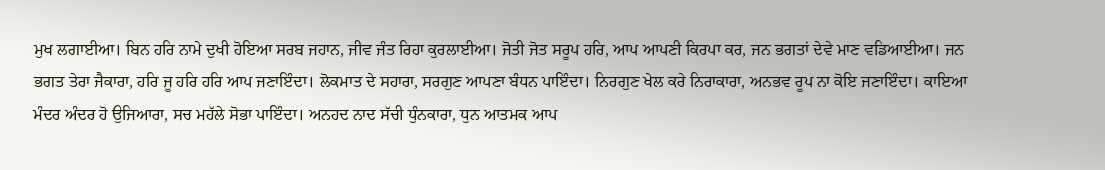ਮੁਖ ਲਗਾਈਆ। ਬਿਨ ਹਰਿ ਨਾਮੇ ਦੁਖੀ ਹੋਇਆ ਸਰਬ ਜਹਾਨ, ਜੀਵ ਜੰਤ ਰਿਹਾ ਕੁਰਲਾਈਆ। ਜੋਤੀ ਜੋਤ ਸਰੂਪ ਹਰਿ, ਆਪ ਆਪਣੀ ਕਿਰਪਾ ਕਰ, ਜਨ ਭਗਤਾਂ ਦੇਵੇ ਮਾਣ ਵਡਿਆਈਆ। ਜਨ ਭਗਤ ਤੇਰਾ ਜੈਕਾਰਾ, ਹਰਿ ਜੂ ਹਰਿ ਹਰਿ ਆਪ ਜਣਾਇੰਦਾ। ਲੋਕਮਾਤ ਦੇ ਸਹਾਰਾ, ਸਰਗੁਣ ਆਪਣਾ ਬੰਧਨ ਪਾਇੰਦਾ। ਨਿਰਗੁਣ ਖੇਲ ਕਰੇ ਨਿਰਾਕਾਰਾ, ਅਨਭਵ ਰੂਪ ਨਾ ਕੋਇ ਜਣਾਇੰਦਾ। ਕਾਇਆ ਮੰਦਰ ਅੰਦਰ ਹੋ ਉਜਿਆਰਾ, ਸਚ ਮਹੱਲੇ ਸੋਭਾ ਪਾਇੰਦਾ। ਅਨਹਦ ਨਾਦ ਸੱਚੀ ਧੁੰਨਕਾਰਾ, ਧੁਨ ਆਤਮਕ ਆਪ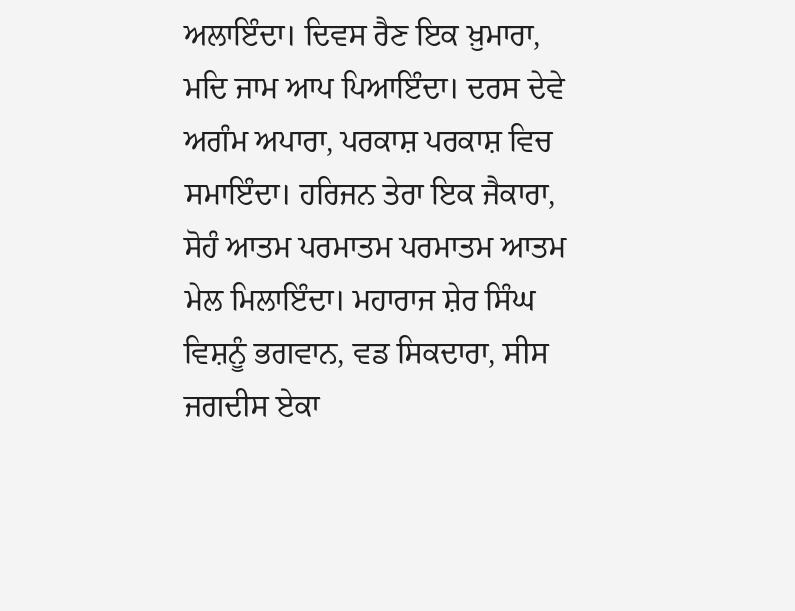ਅਲਾਇੰਦਾ। ਦਿਵਸ ਰੈਣ ਇਕ ਖ਼ੁਮਾਰਾ, ਮਦਿ ਜਾਮ ਆਪ ਪਿਆਇੰਦਾ। ਦਰਸ ਦੇਵੇ ਅਗੰਮ ਅਪਾਰਾ, ਪਰਕਾਸ਼ ਪਰਕਾਸ਼ ਵਿਚ ਸਮਾਇੰਦਾ। ਹਰਿਜਨ ਤੇਰਾ ਇਕ ਜੈਕਾਰਾ, ਸੋਹੰ ਆਤਮ ਪਰਮਾਤਮ ਪਰਮਾਤਮ ਆਤਮ ਮੇਲ ਮਿਲਾਇੰਦਾ। ਮਹਾਰਾਜ ਸ਼ੇਰ ਸਿੰਘ ਵਿਸ਼ਨੂੰ ਭਗਵਾਨ, ਵਡ ਸਿਕਦਾਰਾ, ਸੀਸ ਜਗਦੀਸ ਏਕਾ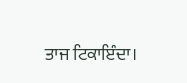ਤਾਜ ਟਿਕਾਇੰਦਾ।